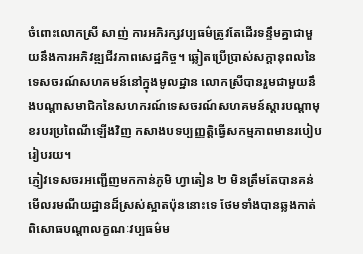ចំពោះលោកស្រី សាញ់ ការអភិរក្សវប្បធម៌ត្រូវតែដើរទន្ទឹមគ្នាជាមួយនឹងការអភិវឌ្ឍជីវភាពសេដ្ឋកិច្ច។ ឆ្លៀតប្រើប្រាស់សក្តានុពលនៃទេសចរណ៍សហគមន៍នៅក្នុងមូលដ្ឋាន លោកស្រីបានរួមជាមួយនឹងបណ្តាសមាជិកនៃសហករណ៍ទេសចរណ៍សហគមន៍ស្តារបណ្តាមុខរបរប្រពៃណីឡើងវិញ កសាងបទប្បញ្ញត្តិធ្វើសកម្មភាពមានរបៀបរៀបរយ។
ភ្ញៀវទេសចរអញ្ជើញមកកាន់ភូមិ ហ្វាតៀន ២ មិនត្រឹមតែបានគន់មើលរមណីយដ្ឋានដ៏ស្រស់ស្អាតប៉ុននោះទេ ថែមទាំងបានឆ្លងកាត់ពិសោធបណ្តាលក្ខណៈវប្បធម៌ម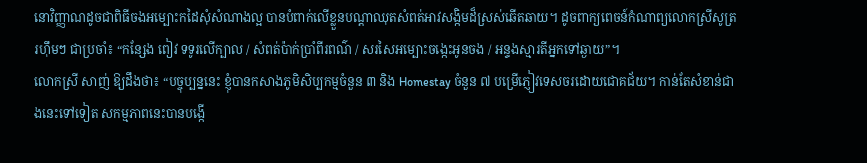នោវិញ្ញាណដូចជាពិធីចងអម្បោះកដៃសុំសំណាងល្អ បានបំពាក់លើខ្លួនបណ្តាឈុតសំពត់អាវសង្កិមដ៏ស្រស់ឆើតឆាយ។ ដូចពាក្យពេចន៍កំណាព្យលោកស្រីសូត្ររហ៊ឹមៗ ជាប្រចាំ៖ “កន្សែង ពៀវ ទទូរលើក្បាល / សំពត់ប៉ាក់ប្រាំពីរពណ៌ / សរសៃអម្បោះចង្កេះអូនចង / អន្ទងស្មារតីអ្នកទៅឆ្ងាយ”។
លោកស្រី សាញ់ ឱ្យដឹងថា៖ “បច្ចុប្បន្ននេះ ខ្ញុំបានកសាងភូមិសិប្បកម្មចំនួន ៣ និង Homestay ចំនួន ៧ បម្រើភ្ញៀវទេសចរដោយជោគជ័យ។ កាន់តែសំខាន់ជាងនេះទៅទៀត សកម្មភាពនេះបានបង្កើ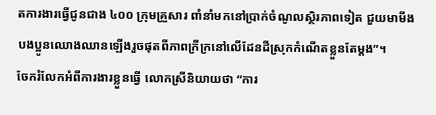តការងារធ្វើជូនជាង ៤០០ ក្រុមគ្រួសារ ពាំនាំមកនៅប្រាក់ចំណូលស្ថិរភាពទៀត ជួយមាមីងបងប្អូនឈោងឈានឡើងរួចផុតពីភាពក្រីក្រនៅលើដែនដីស្រុកកំណើតខ្លួនតែម្តង”។
ចែករំលែកអំពីការងារខ្លួនធ្វើ លោកស្រីនិយាយថា “ការ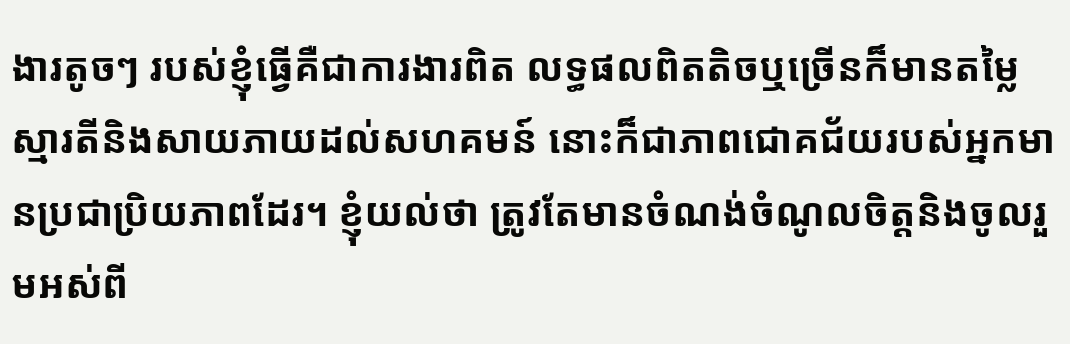ងារតូចៗ របស់ខ្ញុំធ្វើគឺជាការងារពិត លទ្ធផលពិតតិចឬច្រើនក៏មានតម្លៃស្មារតីនិងសាយភាយដល់សហគមន៍ នោះក៏ជាភាពជោគជ័យរបស់អ្នកមានប្រជាប្រិយភាពដែរ។ ខ្ញុំយល់ថា ត្រូវតែមានចំណង់ចំណូលចិត្តនិងចូលរួមអស់ពី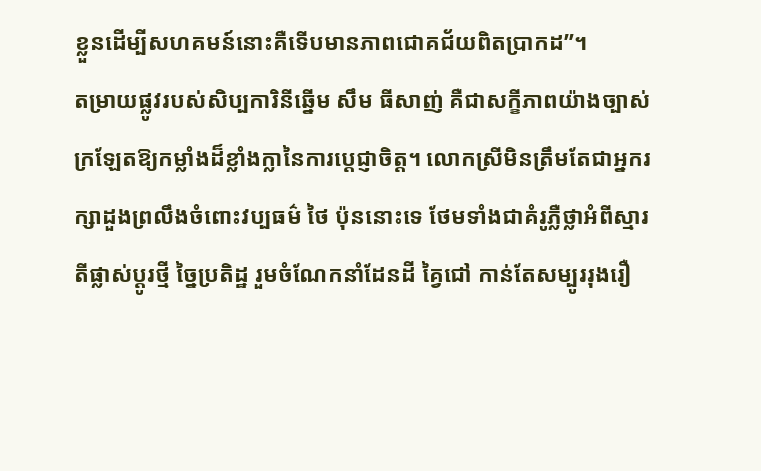ខ្លួនដើម្បីសហគមន៍នោះគឺទើបមានភាពជោគជ័យពិតប្រាកដ”។
តម្រាយផ្លូវរបស់សិប្បការិនីឆ្នើម សឹម ធីសាញ់ គឺជាសក្ខីភាពយ៉ាងច្បាស់ក្រឡែតឱ្យកម្លាំងដ៏ខ្លាំងក្លានៃការប្តេជ្ញាចិត្ត។ លោកស្រីមិនត្រឹមតែជាអ្នករក្សាដួងព្រលឹងចំពោះវប្បធម៌ ថៃ ប៉ុននោះទេ ថែមទាំងជាគំរូភ្លឺថ្លាអំពីស្មារតីផ្លាស់ប្តូរថ្មី ច្នៃប្រតិដ្ឋ រួមចំណែកនាំដែនដី គ្វៃជៅ កាន់តែសម្បូររុងរឿ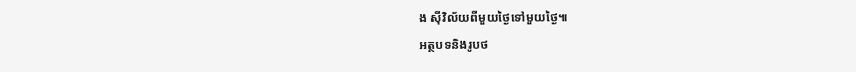ង ស៊ីវិល័យពីមួយថ្ងៃទៅមួយថ្ងៃ៕
អត្ថបទនិងរូបថ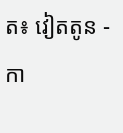ត៖ វៀតតូន - កា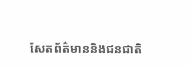សែតព័ត៌មាននិងជនជាតិ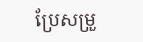ប្រែសម្រួ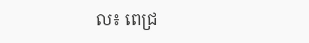ល៖ ពេជ្រ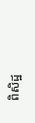ពិសិដ្ឋ